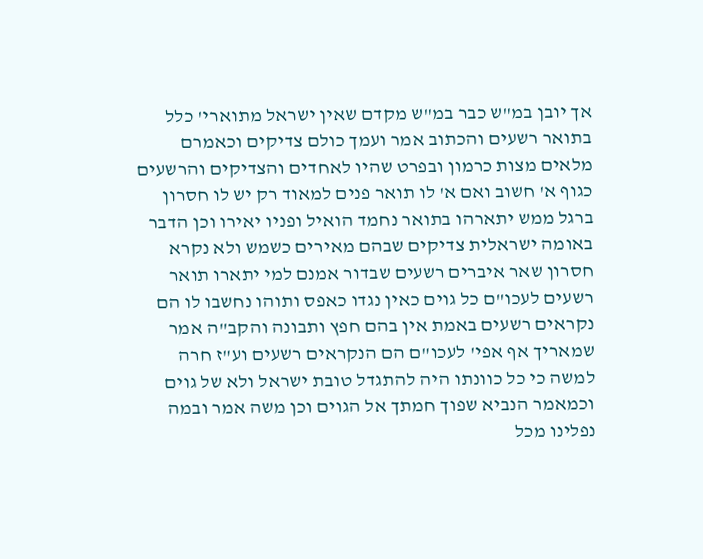אך יובן במ"ש כבר במ"ש מקדם שאין ישראל מתוארי' כלל בתואר רשעים והכתוב אמר ועמך כולם צדיקים וכאמרם מלאים מצות כרמון ובפרט שהיו לאחדים והצדיקים והרשעים כגוף א' חשוב ואם א' לו תואר פנים למאוד רק יש לו חסרון ברגל ממש יתארהו בתואר נחמד הואיל ופניו יאירו וכן הדבר באומה ישראלית צדיקים שבהם מאירים כשמש ולא נקרא חסרון שאר איברים רשעים שבדור אמנם למי יתארו תואר רשעים לעכו"ם כל גוים כאין נגדו כאפס ותוהו נחשבו לו הם נקראים רשעים באמת אין בהם חפץ ותבונה והקב"ה אמר שמאריך אף אפי' לעכו"ם הם הנקראים רשעים וע"ז חרה למשה כי כל כוונתו היה להתגדל טובת ישראל ולא של גוים וכמאמר הנביא שפוך חמתך אל הגוים וכן משה אמר ובמה נפלינו מכל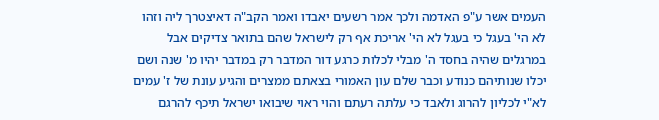העמים אשר ע"פ האדמה ולכך אמר רשעים יאבדו ואמר הקב"ה דאיצטרך ליה וזהו לא הי' בעגל כי בעגל לא הי' אריכת אף רק לישראל שהם בתואר צדיקים אבל במרגלים שהיה בחסד ה' מבלי לכלות כרגע דור המדבר רק במדבר יהיו מ' שנה ושם יכלו שנותיהם כנודע וכבר שלם עון האמורי בצאתם ממצרים והגיע עונת של ז' עמים לא"י לכליון להרוג ולאבד כי עלתה רעתם והוי ראוי שיבואו ישראל תיכף להרגם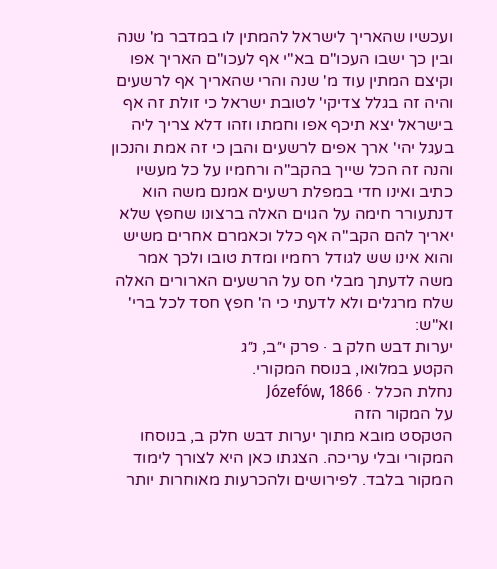ועכשיו שהאריך לישראל להמתין לו במדבר מ' שנה ובין כך ישבו העכו"ם בא"י אף לעכו"ם האריך אפו וקיצם המתין עוד מ' שנה והרי שהאריך אף לרשעים והיה זה בגלל צדיקי' לטובת ישראל כי זולת זה אף בישראל יצא תיכף אפו וחמתו וזהו דלא צריך ליה בעגל יהי' ארך אפים לרשעים והבן כי זה אמת והנכון והנה זה הכל שייך בהקב"ה ורחמיו על כל מעשיו כתיב ואינו חדי במפלת רשעים אמנם משה הוא דנתעורר חימה על הגוים האלה ברצונו שחפץ שלא יאריך להם הקב"ה אף כלל וכאמרם אחרים משיש והוא אינו שש לגודל רחמיו ומדת טובו ולכך אמר משה לדעתך מבלי חס על הרשעים הארורים האלה שלח מרגלים ולא לדעתי כי ה' חפץ חסד לכל ברי' וא"ש:
יערות דבש חלק ב · פרק י״ב, נ״ג
הקטע במלואו, בנוסח המקורי.
נחלת הכלל · Józefów, 1866
על המקור הזה
הטקסט מובא מתוך יערות דבש חלק ב, בנוסחו המקורי ובלי עריכה. הצגתו כאן היא לצורך לימוד המקור בלבד. לפירושים ולהכרעות מאוחרות יותר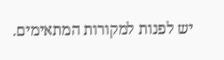יש לפנות למקורות המתאימים.